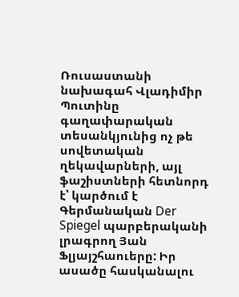Ռուսաստանի նախագահ Վլադիմիր Պուտինը գաղափարական տեսանկյունից ոչ թե սովետական ղեկավարների, այլ ֆաշիստների հետնորդ է՝ կարծում է Գերմանական Der Spiegel պարբերականի լրագրող Յան Ֆլյայշհաուերը: Իր ասածը հասկանալու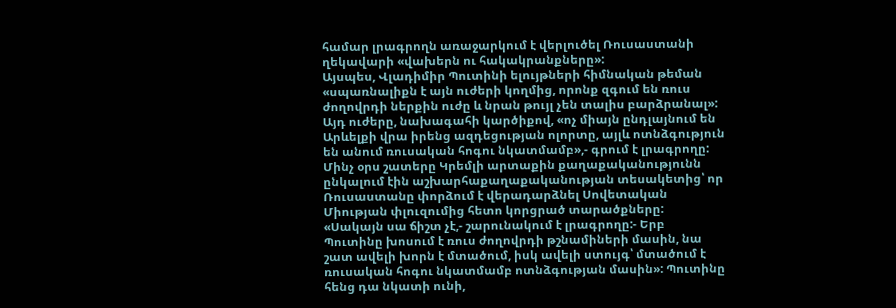համար լրագրողն առաջարկում է վերլուծել Ռուսաստանի ղեկավարի «վախերն ու հակակրանքները»:
Այսպես, Վլադիմիր Պուտինի ելույթների հիմնական թեման «սպառնալիքն է այն ուժերի կողմից, որոնք զգում են ռուս ժողովրդի ներքին ուժը և նրան թույլ չեն տալիս բարձրանալ»: Այդ ուժերը, նախագահի կարծիքով, «ոչ միայն ընդլայնում են Արևելքի վրա իրենց ազդեցության ոլորտը, այլև ոտնձգություն են անում ռուսական հոգու նկատմամբ»,- գրում է լրագրողը:
Մինչ օրս շատերը Կրեմլի արտաքին քաղաքականությունն ընկալում էին աշխարհաքաղաքականության տեսակետից՝ որ Ռուսաստանը փորձում է վերադարձնել Սովետական Միության փլուզումից հետո կորցրած տարածքները: «Սակայն սա ճիշտ չէ,- շարունակում է լրագրողը:- Երբ Պուտինը խոսում է ռուս ժողովրդի թշնամիների մասին, նա շատ ավելի խորն է մտածում, իսկ ավելի ստույգ՝ մտածում է ռուսական հոգու նկատմամբ ոտնձգության մասին»: Պուտինը հենց դա նկատի ունի,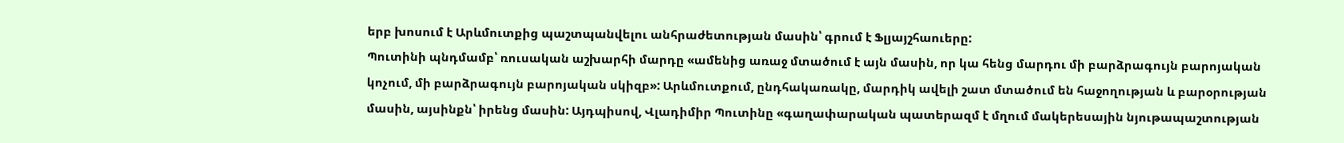երբ խոսում է Արևմուտքից պաշտպանվելու անհրաժետության մասին՝ գրում է Ֆլյայշհաուերը:
Պուտինի պնդմամբ՝ ռուսական աշխարհի մարդը «ամենից առաջ մտածում է այն մասին, որ կա հենց մարդու մի բարձրագույն բարոյական կոչում, մի բարձրագույն բարոյական սկիզբ»: Արևմուտքում, ընդհակառակը, մարդիկ ավելի շատ մտածում են հաջողության և բարօրության մասին, այսինքն՝ իրենց մասին: Այդպիսով, Վլադիմիր Պուտինը «գաղափարական պատերազմ է մղում մակերեսային նյութապաշտության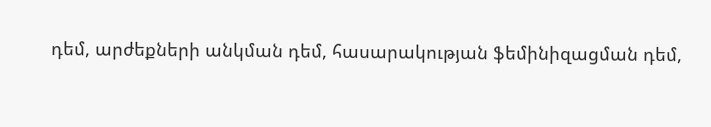դեմ, արժեքների անկման դեմ, հասարակության ֆեմինիզացման դեմ,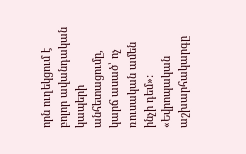որն ուղեկցում է բոլոր ավանդական կապերի անհետացումը, կարճ ասած՝ ոչ ռուսական ամեն ինչի դեմ»:
«Եվրոպական աշխարհակարգը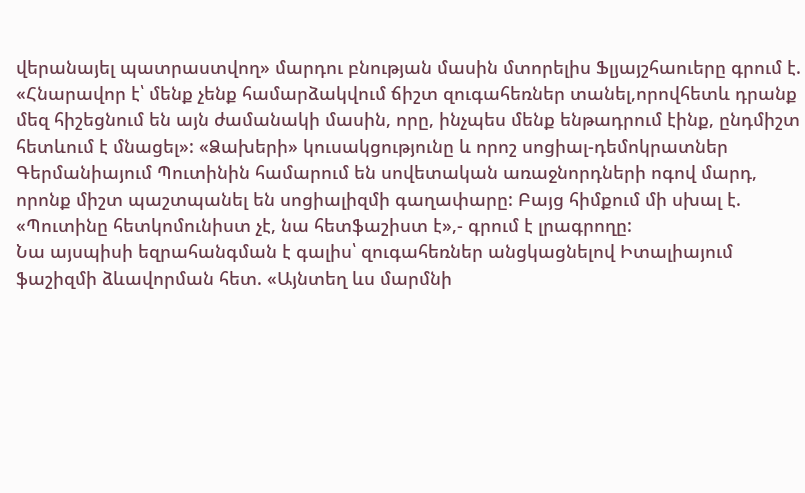վերանայել պատրաստվող» մարդու բնության մասին մտորելիս Ֆլյայշհաուերը գրում է. «Հնարավոր է՝ մենք չենք համարձակվում ճիշտ զուգահեռներ տանել,որովհետև դրանք մեզ հիշեցնում են այն ժամանակի մասին, որը, ինչպես մենք ենթադրում էինք, ընդմիշտ հետևում է մնացել»: «Ձախերի» կուսակցությունը և որոշ սոցիալ-դեմոկրատներ Գերմանիայում Պուտինին համարում են սովետական առաջնորդների ոգով մարդ, որոնք միշտ պաշտպանել են սոցիալիզմի գաղափարը: Բայց հիմքում մի սխալ է. «Պուտինը հետկոմունիստ չէ, նա հետֆաշիստ է»,- գրում է լրագրողը:
Նա այսպիսի եզրահանգման է գալիս՝ զուգահեռներ անցկացնելով Իտալիայում ֆաշիզմի ձևավորման հետ. «Այնտեղ ևս մարմնի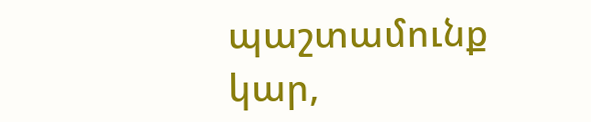պաշտամունք կար,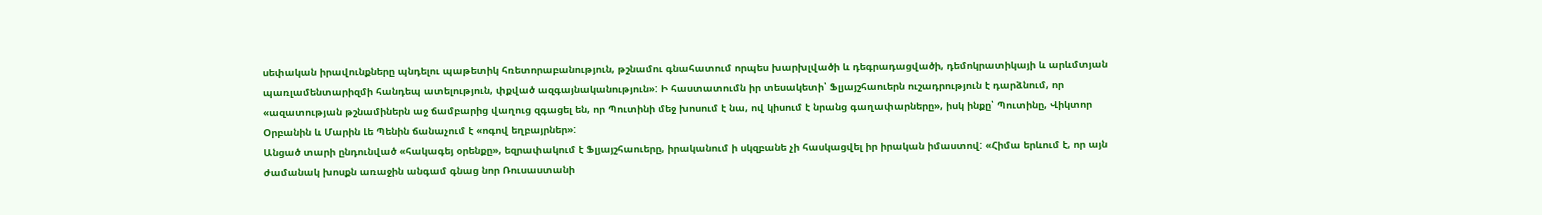սեփական իրավունքները պնդելու պաթետիկ հռետորաբանություն, թշնամու գնահատում որպես խարխլվածի և դեգրադացվածի, դեմոկրատիկայի և արևմտյան պառլամենտարիզմի հանդեպ ատելություն, փքված ազգայնականություն»: Ի հաստատումն իր տեսակետի՝ Ֆլյայշհաուերն ուշադրություն է դարձնում, որ «ազատության թշնամիներն աջ ճամբարից վաղուց զգացել են, որ Պուտինի մեջ խոսում է նա, ով կիսում է նրանց գաղափարները», իսկ ինքը՝ Պուտինը, Վիկտոր Օրբանին և Մարին Լե Պենին ճանաչում է «ոգով եղբայրներ»:
Անցած տարի ընդունված «հակագեյ օրենքը», եզրափակում է Ֆլյայշհաուերը, իրականում ի սկզբանե չի հասկացվել իր իրական իմաստով: «Հիմա երևում է, որ այն ժամանակ խոսքն առաջին անգամ գնաց նոր Ռուսաստանի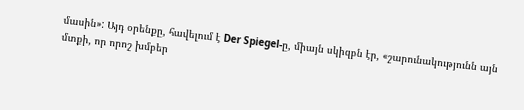մասին»: Այդ օրենքը, հավելում է Der Spiegel-ը, միայն սկիզբն էր, «շարունակությունն այն մտքի, որ որոշ խմբեր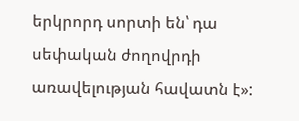երկրորդ սորտի են՝ դա սեփական ժողովրդի առավելության հավատն է»: